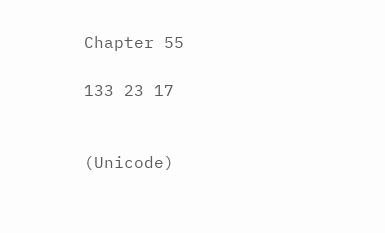Chapter 55

133 23 17


(Unicode)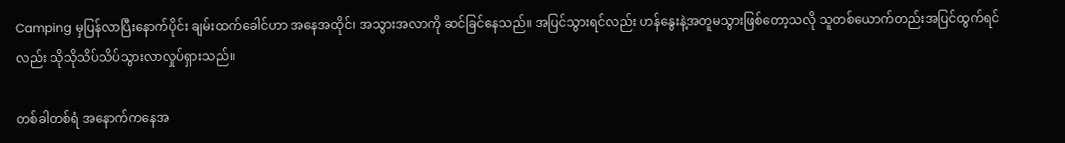Camping မှပြန်လာပြီးနောက်ပိုင်း ချမ်းထက်ခေါင်ဟာ အနေအထိုင်၊ အသွားအလာကို ဆင်ခြင်နေသည်။ အပြင်သွားရင်လည်း ဟန်နွေးနဲ့အတူမသွားဖြစ်တော့သလို သူတစ်ယောက်တည်းအပြင်ထွက်ရင်လည်း သိုသိုသိပ်သိပ်သွားလာလှုပ်ရှားသည်။

တစ်ခါတစ်ရံ အနောက်ကနေအ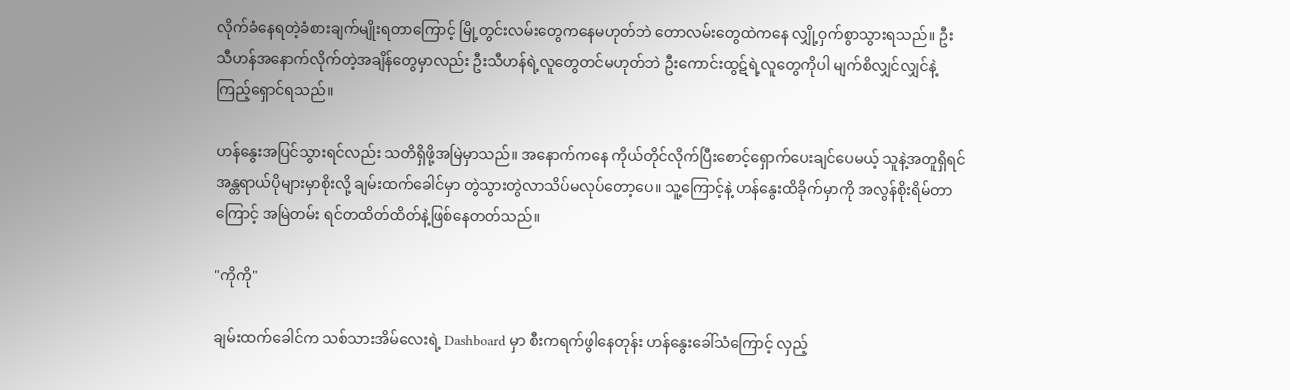လိုက်ခံနေရတဲ့ခံစားချက်မျိုးရတာကြောင့် မြို့တွင်းလမ်းတွေကနေမဟုတ်ဘဲ တောလမ်းတွေထဲကနေ လျှို့ဝှက်စွာသွားရသည်။ ဦးသီဟန်အနောက်လိုက်တဲ့အချိန်တွေမှာလည်း ဦးသီဟန်ရဲ့လူတွေတင်မဟုတ်ဘဲ ဦးကောင်းထွဋ်ရဲ့လူတွေကိုပါ မျက်စိလျှင်လျှင်နဲ့ ကြည့်ရှောင်ရသည်။

ဟန်နွေးအပြင်သွားရင်လည်း သတိရှိဖို့အမြဲမှာသည်။ အနောက်ကနေ ကိုယ်တိုင်လိုက်ပြီးစောင့်ရှောက်ပေးချင်ပေမယ့် သူနဲ့အတူရှိရင်အန္တရာယ်ပိုများမှာစိုးလို့ ချမ်းထက်ခေါင်မှာ တွဲသွားတွဲလာသိပ်မလုပ်တော့ပေ။ သူ့ကြောင့်နဲ့ ဟန်နွေးထိခိုက်မှာကို အလွန်စိုးရိမ်တာကြောင့် အမြဲတမ်း ရင်တထိတ်ထိတ်နဲ့ဖြစ်နေတတ်သည်။

"ကိုကို"

ချမ်းထက်ခေါင်က သစ်သားအိမ်လေးရဲ့ Dashboard မှာ စီးကရက်ဖွါနေတုန်း ဟန်နွေးခေါ်သံကြောင့် လှည့်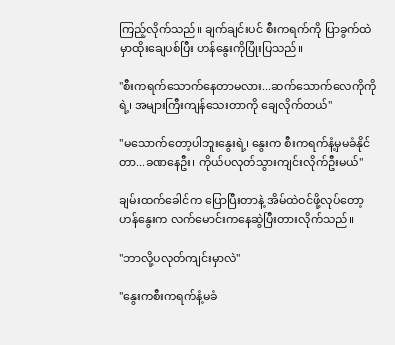ကြည့်လိုက်သည်။ ချက်ချင်းပင် စီးကရက်ကို ပြာခွက်ထဲမှာထိုးချေပစ်ပြီး ဟန်နွေးကိုပြုံးပြသည်။

"စီးကရက်သောက်နေတာမလား...ဆက်သောက်လေကိုကိုရဲ့၊ အများကြီးကျန်သေးတာကို ချေလိုက်တယ်"

"မသောက်တော့ပါဘူးနွေးရဲ့၊ နွေးက စီးကရက်နံ့မှမခံနိုင်တာ...ခဏနေဦး၊ ကိုယ်ပလုတ်သွားကျင်းလိုက်ဦးမယ်"

ချမ်းထက်ခေါင်က ပြောပြီးတာနဲ့ အိမ်ထဲဝင်ဖို့လုပ်တော့ ဟန်နွေးက လက်မောင်းကနေဆွဲပြီးတားလိုက်သည်။

"ဘာလို့ပလုတ်ကျင်းမှာလဲ"

"နွေးကစီးကရက်နံ့မခံ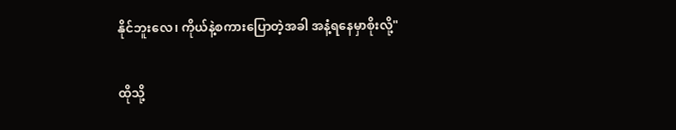နိုင်ဘူးလေ၊ ကိုယ်နဲ့စကားပြောတဲ့အခါ အနံ့ရနေမှာစိုးလို့"

ထိုသို့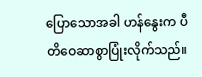ပြောသောအခါ ဟန်နွေးက ပီတိဝေဆာစွာပြုံးလိုက်သည်။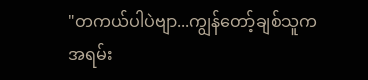"တကယ်ပါပဲဗျာ...ကျွန်တော့်ချစ်သူက အရမ်း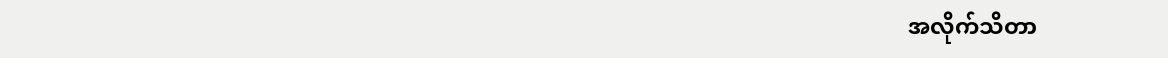အလိုက်သိတာ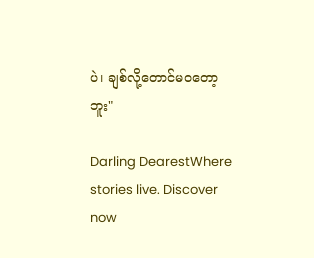ပဲ၊ ချစ်လို့တောင်မဝတော့ဘူး"

Darling DearestWhere stories live. Discover now